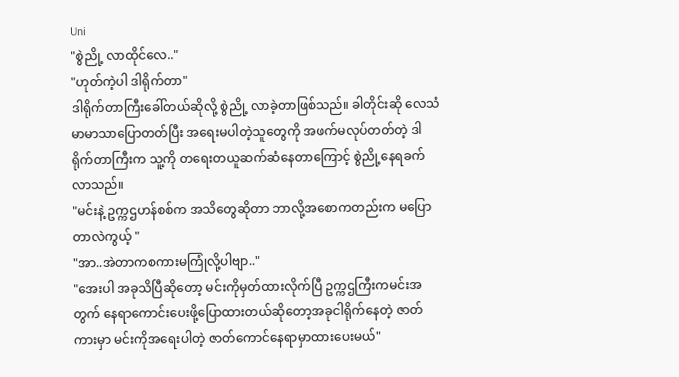Uni
"စွဲညို့ လာထိုင်လေ.."
"ဟုတ်ကဲ့ပါ ဒါရိုက်တာ"
ဒါရိုက်တာကြီးခေါ်တယ်ဆိုလို့ စွဲညို့ လာခဲ့တာဖြစ်သည်။ ခါတိုင်းဆို လေသံမာမာသာပြောတတ်ပြီး အရေးမပါတဲ့သူတွေကို အဖက်မလုပ်တတ်တဲ့ ဒါရိုက်တာကြီးက သူ့ကို တရေးတယူဆက်ဆံနေတာကြောင့် စွဲညို့နေရခက်လာသည်။
"မင်းနဲ့ ဥက္ကဌဟန်စစ်က အသိတွေဆိုတာ ဘာလို့အစောကတည်းက မပြောတာလဲကွယ့် "
"အာ..အဲတာကစကားမကြုံလို့ပါဗျာ.."
"အေးပါ အခုသိပြီဆိုတော့ မင်းကိုမှတ်ထားလိုက်ပြီ ဥက္ကဌကြီးကမင်းအတွက် နေရာကောင်းပေးဖို့ပြောထားတယ်ဆိုတော့အခုငါရိုက်နေတဲ့ ဇာတ်ကားမှာ မင်းကိုအရေးပါတဲ့ ဇာတ်ကောင်နေရာမှာထားပေးမယ်"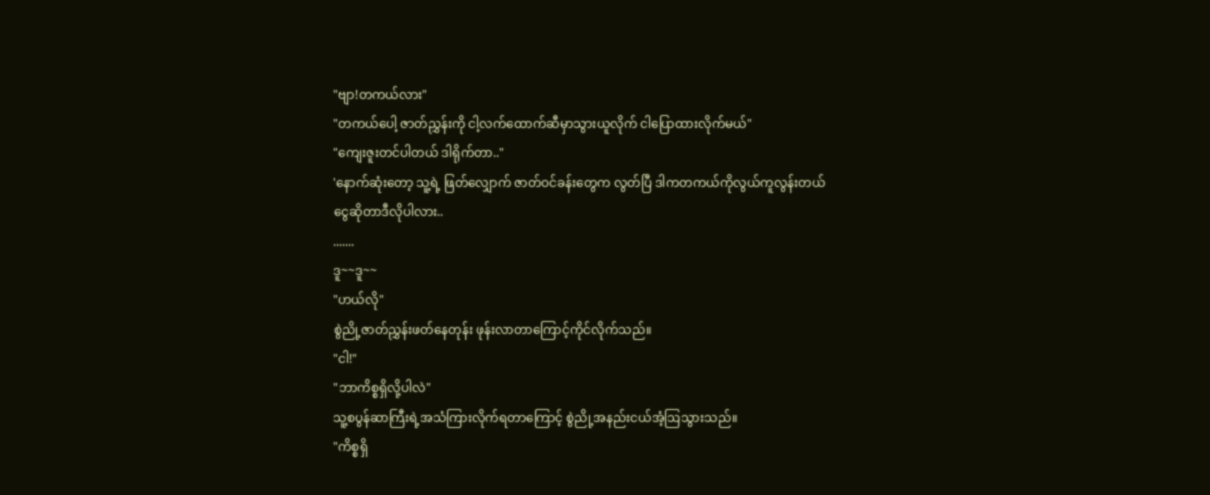"ဗျာ!တကယ်လား"
"တကယ်ပေါ့ ဇာတ်ညွှန်းကို ငါ့လက်ထောက်ဆီမှာသွားယူလိုက် ငါပြောထားလိုက်မယ်"
"ကျေးဇူးတင်ပါတယ် ဒါရိုက်တာ.."
'နောက်ဆုံးတော့ သူ့ရဲ့ ဖြတ်လျှောက် ဇာတ်ဝင်ခန်းတွေက လွတ်ပြီ ဒါကတကယ်ကိုလွယ်ကူလွန်းတယ် ငွေဆိုတာဒီလိုပါလား..
.......
ဒူ~~ဒူ~~
"ဟယ်လို"
စွဲညို့ဇာတ်ညွှန်းဖတ်နေတုန်း ဖုန်းလာတာကြောင့်ကိုင်လိုက်သည်။
"ငါ!"
"ဘာကိစ္စရှိလို့ပါလဲ"
သူ့စပွန်ဆာကြီးရဲ့အသံကြားလိုက်ရတာကြောင့် စွဲညို့အနည်းငယ်အံ့ဩသွားသည်။
"ကိစ္စရှိ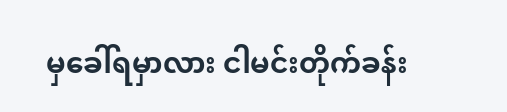မှခေါ်ရမှာလား ငါမင်းတိုက်ခန်း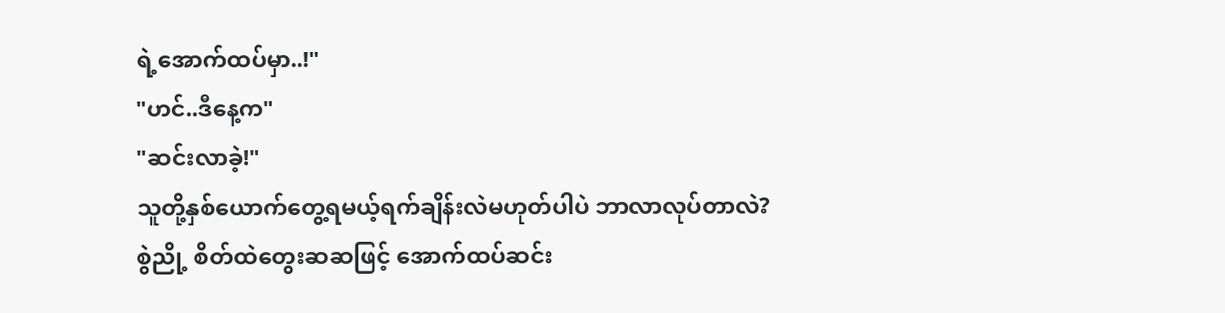ရဲ့အောက်ထပ်မှာ..!"
"ဟင်..ဒီနေ့က"
"ဆင်းလာခဲ့!"
သူတို့နှစ်ယောက်တွေ့ရမယ့်ရက်ချိန်းလဲမဟုတ်ပါပဲ ဘာလာလုပ်တာလဲ?
စွဲညို့ စိတ်ထဲတွေးဆဆဖြင့် အောက်ထပ်ဆင်း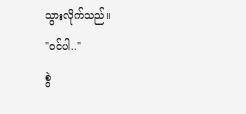သွားလိုက်သည်။
"ဝင်ပါ.."
စွဲ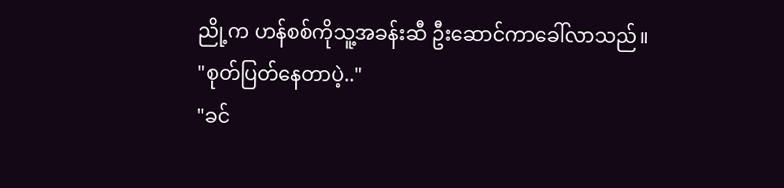ညို့က ဟန်စစ်ကိုသူ့အခန်းဆီ ဦးဆောင်ကာခေါ်လာသည်။
"စုတ်ပြတ်နေတာပဲ့.."
"ခင်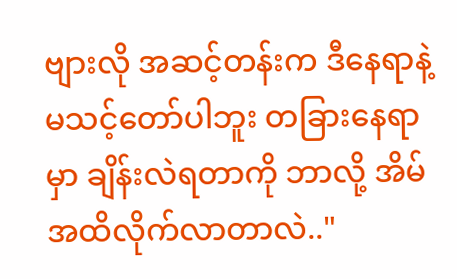ဗျားလို အဆင့်တန်းက ဒီနေရာနဲ့ မသင့်တော်ပါဘူး တခြားနေရာမှာ ချိန်းလဲရတာကို ဘာလို့ အိမ်အထိလိုက်လာတာလဲ.."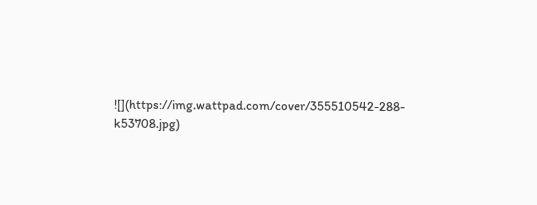![](https://img.wattpad.com/cover/355510542-288-k53708.jpg)